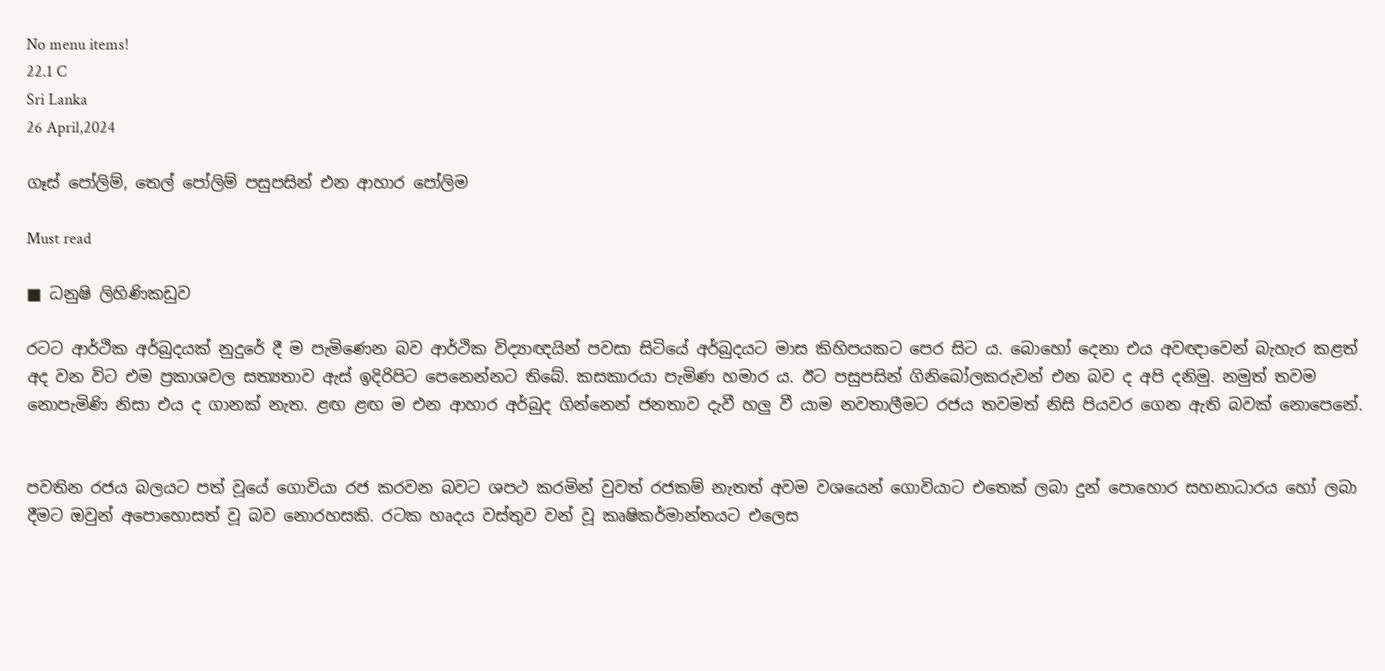No menu items!
22.1 C
Sri Lanka
26 April,2024

ගෑස් පෝලිම්, තෙල් පෝලිම් පසුපසින් එන ආහාර පෝලිම

Must read

■ ධනුෂි ලිහිණිකඩුව

රටට ආර්ථික අර්බුදයක් නුදුරේ දී ම පැමිණෙන බව ආර්ථික විද්‍යාඥයින් පවසා සිටියේ අර්බුදයට මාස කිහිපයකට පෙර සිට ය. බොහෝ දෙනා එය අවඥාවෙන් බැහැර කළත් අද වන විට එම ප්‍රකාශවල සත්‍යතාව ඇස් ඉදිරිපිට පෙනෙන්නට තිබේ. කසකාරයා පැමිණ හමාර ය. ඊට පසුපසින් ගිනිබෝලකරුවන් එන බව ද අපි දනිමු. නමුත් තවම නොපැමිණි නිසා එය ද ගානක් නැත. ළඟ ළඟ ම එන ආහාර අර්බුද ගින්නෙන් ජනතාව දැවී හලු වී යාම නවතාලීමට රජය තවමත් නිසි පියවර ගෙන ඇති බවක් නොපෙනේ.


පවතින රජය බලයට පත් වූයේ ගොවියා රජ කරවන බවට ශපථ කරමින් වුවත් රජකම් නැතත් අවම වශයෙන් ගොවියාට එතෙක් ලබා දුන් පොහොර සහනාධාරය හෝ ලබා දීමට ඔවුන් අපොහොසත් වූ බව නොරහසකි. රටක හෘදය වස්තුව වන් වූ කෘෂිකර්මාන්තයට එලෙස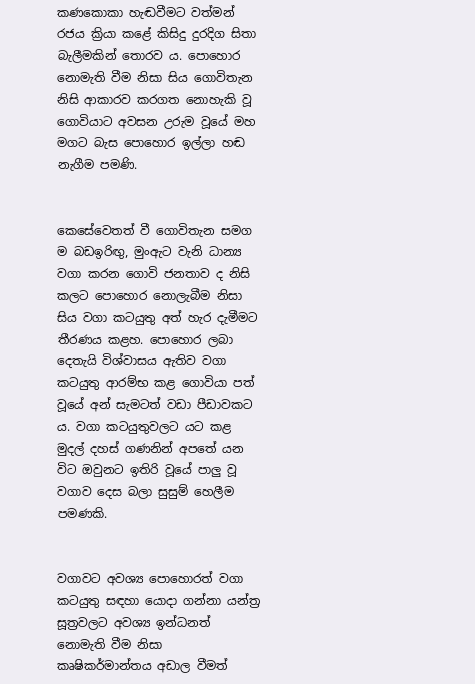කණකොකා හැඬවීමට වත්මන් රජය ක්‍රියා කළේ කිසිදු දුරදිග සිතා බැලීමකින් තොරව ය. පොහොර නොමැති වීම නිසා සිය ගොවිතැන නිසි ආකාරව කරගත නොහැකි වූ ගොවියාට අවසන උරුම වූයේ මහ මගට බැස පොහොර ඉල්ලා හඬ නැගීම පමණි.


කෙසේවෙතත් වී ගොවිතැන සමග ම බඩඉරිඟු, මුංඇට වැනි ධාන්‍ය වගා කරන ගොවි ජනතාව ද නිසි කලට පොහොර නොලැබීම නිසා සිය වගා කටයුතු අත් හැර දැමීමට තීරණය කළහ. පොහොර ලබා දෙතැයි විශ්වාසය ඇතිව වගා කටයුතු ආරම්භ කළ ගොවියා පත් වූයේ අන් සැමටත් වඩා පීඩාවකට ය. වගා කටයුතුවලට යට කළ මුදල් දහස් ගණනින් අපතේ යන විට ඔවුනට ඉතිරි වූයේ පාලු වූ වගාව දෙස බලා සුසුම් හෙලීම පමණකි.


වගාවට අවශ්‍ය පොහොරත් වගා කටයුතු සඳහා යොදා ගන්නා යන්ත්‍ර සූත්‍රවලට අවශ්‍ය ඉන්ධනත් නොමැති වීම නිසා කෘෂිකර්මාන්තය අඩාල වීමත්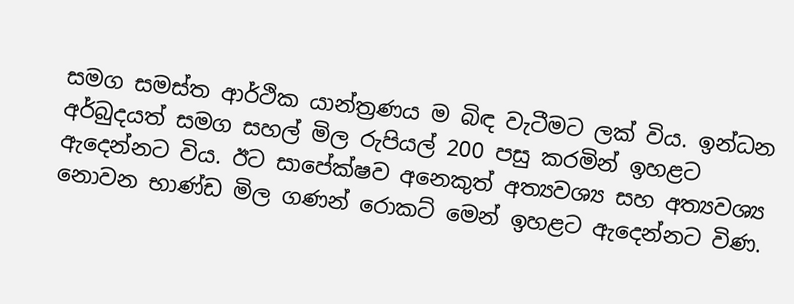සමග සමස්ත ආර්ථික යාන්ත්‍රණය ම බිඳ වැටීමට ලක් විය. ඉන්ධන අර්බුදයත් සමග සහල් මිල රුපියල් 200 පසු කරමින් ඉහළට ඇදෙන්නට විය. ඊට සාපේක්ෂව අනෙකුත් අත්‍යවශ්‍ය සහ අත්‍යවශ්‍ය නොවන භාණ්ඩ මිල ගණන් රොකට් මෙන් ඉහළට ඇදෙන්නට විණ.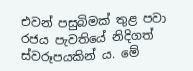එවන් පසුබිමක් තුළ පවා රජය පැවතියේ නිදිගත් ස්වරූපයකින් ය. මේ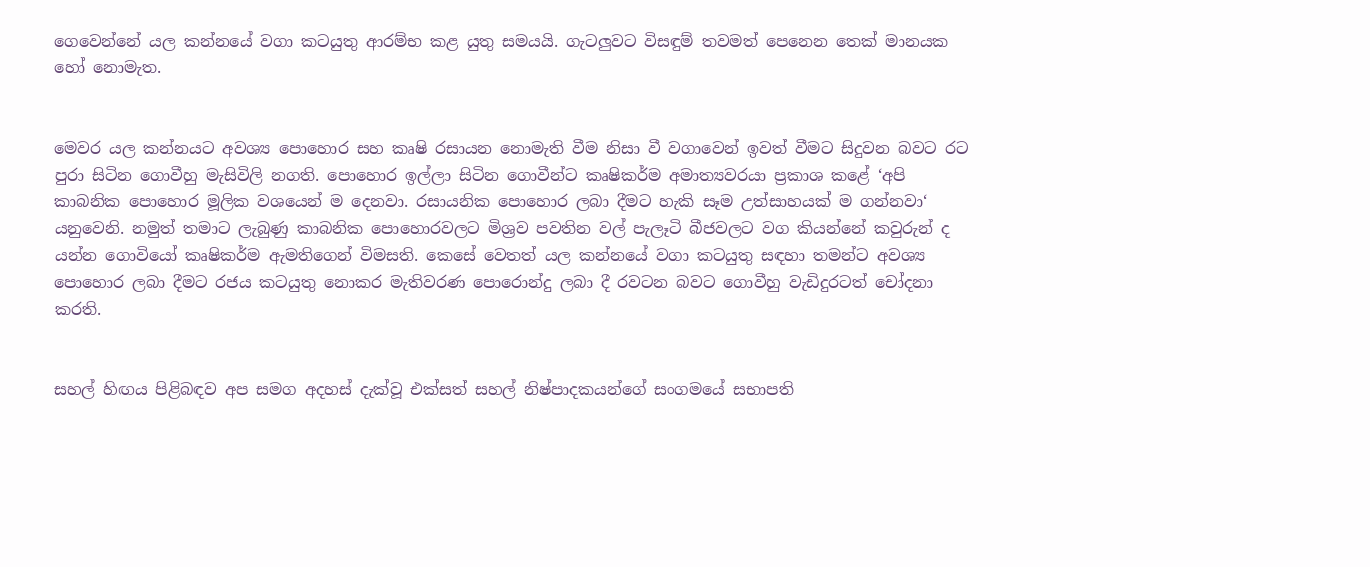ගෙවෙන්නේ යල කන්නයේ වගා කටයුතු ආරම්භ කළ යුතු සමයයි. ගැටලුවට විසඳුම් තවමත් පෙනෙන තෙක් මානයක හෝ නොමැත.


මෙවර යල කන්නයට අවශ්‍ය පොහොර සහ කෘෂි රසායන නොමැති වීම නිසා වී වගාවෙන් ඉවත් වීමට සිදුවන බවට රට පුරා සිටින ගොවීහු මැසිවිලි නගති. පොහොර ඉල්ලා සිටින ගොවීන්ට කෘෂිකර්ම අමාත්‍යවරයා ප්‍රකාශ කළේ ‘අපි කාබනික පොහොර මූලික වශයෙන් ම දෙනවා. රසායනික පොහොර ලබා දීමට හැකි සෑම උත්සාහයක් ම ගන්නවා‘ යනුවෙනි. නමුත් තමාට ලැබුණු කාබනික පොහොරවලට මිශ්‍රව පවතින වල් පැලෑටි බීජවලට වග කියන්නේ කවුරුන් ද යන්න ගොවියෝ කෘෂිකර්ම ඇමතිගෙන් විමසති. කෙසේ වෙතත් යල කන්නයේ වගා කටයුතු සඳහා තමන්ට අවශ්‍ය පොහොර ලබා දීමට රජය කටයුතු නොකර මැතිවරණ පොරොන්දු ලබා දී රවටන බවට ගොවීහු වැඩිදුරටත් චෝදනා කරති.


සහල් හිඟය පිළිබඳව අප සමග අදහස් දැක්වූ එක්සත් සහල් නිෂ්පාදකයන්ගේ සංගමයේ සභාපති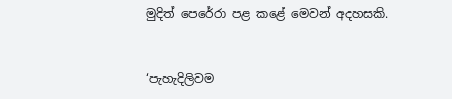මුදිත් පෙරේරා පළ කළේ මෙවන් අදහසකි.


‘පැහැදිලිවම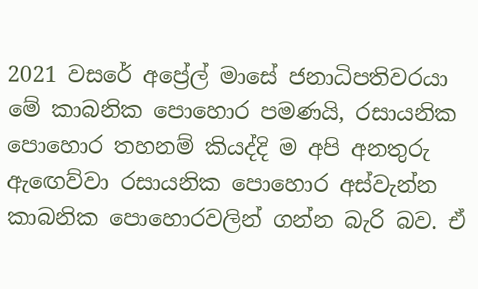2021 වසරේ අප්‍රේල් මාසේ ජනාධිපතිවරයා මේ කාබනික පොහොර පමණයි, රසායනික පොහොර තහනම් කියද්දි ම අපි අනතුරු ඇඟෙව්වා රසායනික පොහොර අස්වැන්න කාබනික පොහොරවලින් ගන්න බැරි බව. ඒ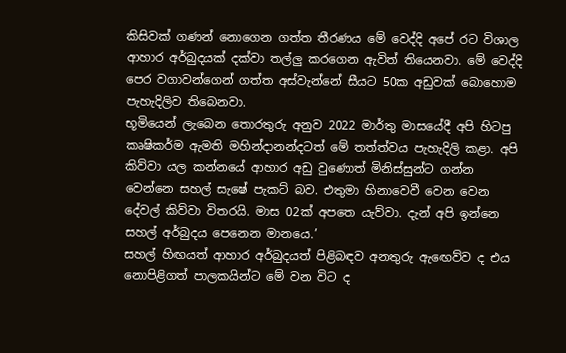කිසිවක් ගණන් නොගෙන ගත්ත තීරණය මේ වෙද්දි අපේ රට විශාල ආහාර අර්බුදයක් දක්වා තල්ලු කරගෙන ඇවිත් තියෙනවා. මේ වෙද්දි පෙර වගාවන්ගෙන් ගත්ත අස්වැන්නේ සීයට 50ක අඩුවක් බොහොම පැහැදිලිව තිබෙනවා.
භූමියෙන් ලැබෙන තොරතුරු අනුව 2022 මාර්තු මාසයේදී අපි හිටපු කෘෂිකර්ම ඇමති මහින්දානන්දටත් මේ තත්ත්වය පැහැදිලි කළා. අපි කිව්වා යල කන්නයේ ආහාර අඩු වුණොත් මිනිස්සුන්ට ගන්න වෙන්නෙ සහල් සැෂේ පැකට් බව. එතුමා හිනාවෙවී වෙන වෙන දේවල් කිව්වා විතරයි. මාස 02ක් අපතෙ යැව්වා. දැන් අපි ඉන්නෙ සහල් අර්බුදය පෙනෙන මානයෙ.’
සහල් හිඟයත් ආහාර අර්බුදයත් පිළිබඳව අනතුරු ඇඟෙව්ව ද එය නොපිළිගත් පාලකයින්ට මේ වන විට ද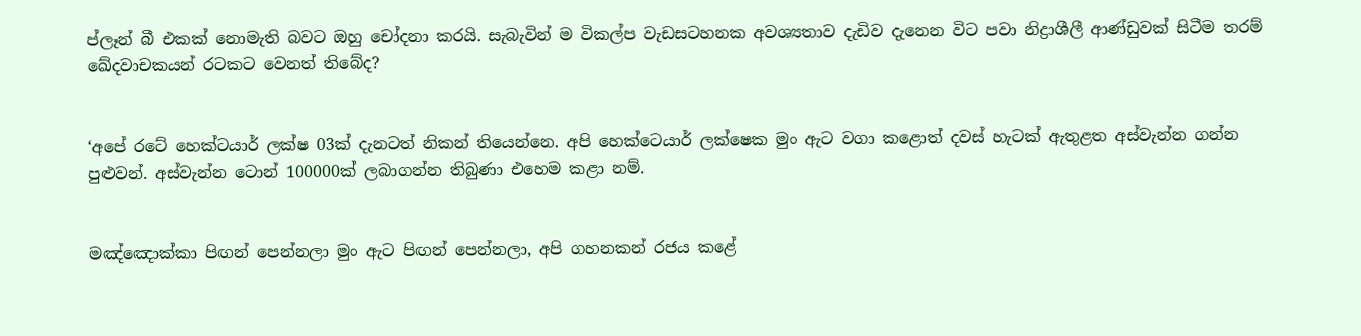ප්ලෑන් බී එකක් නොමැති බවට ඔහු චෝදනා කරයි. සැබැවින් ම විකල්ප වැඩසටහනක අවශ්‍යතාව දැඩිව දැනෙන විට පවා නිද්‍රාශීලී ආණ්ඩුවක් සිටීම තරම් ඛේදවාචකයන් රටකට වෙනත් තිබේද?


‘අපේ රටේ හෙක්ටයාර් ලක්ෂ 03ක් දැනටත් නිකන් තියෙන්නෙ. අපි හෙක්ටෙයාර් ලක්ෂෙක මුං ඇට වගා කළොත් දවස් හැටක් ඇතුළත අස්වැන්න ගන්න පුළුවන්. අස්වැන්න ටොන් 100000ක් ලබාගන්න තිබුණා එහෙම කළා නම්.


මඤ්ඤොක්කා පිඟන් පෙන්නලා මුං ඇට පිඟන් පෙන්නලා, අපි ගහනකන් රජය කළේ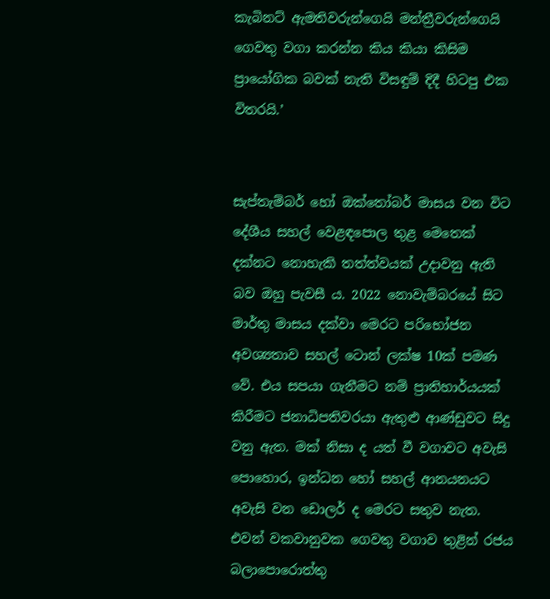කැබිනට් ඇමතිවරුන්ගෙයි මන්ත්‍රීවරුන්ගෙයි ගෙවතු වගා කරන්න කිය කියා කිසිම ප්‍රායෝගික බවක් නැති විසඳුම් දිදී හිටපු එක විතරයි.’


සැප්තැම්බර් හෝ ඔක්තෝබර් මාසය වන විට දේශීය සහල් වෙළඳපොල තුළ මෙතෙක් දක්නට නොහැකි තත්ත්වයක් උදාවනු ඇති බව ඔහු පැවසී ය. 2022 නොවැම්බරයේ සිට මාර්තු මාසය දක්වා මෙරට පරිභෝජන අවශ්‍යතාව සහල් ටොන් ලක්ෂ 10ක් පමණ වේ. එය සපයා ගැනීමට නම් ප්‍රාතිහාර්යයක් කිරීමට ජනාධිපතිවරයා ඇතුළු ආණ්ඩුවට සිදු වනු ඇත. මක් නිසා ද යත් වී වගාවට අවැසි පොහොර, ඉන්ධන හෝ සහල් ආනයනයට අවැසි වන ඩොලර් ද මෙරට සතුව නැත. එවන් වකවානුවක ගෙවතු වගාව තුළින් රජය බලාපොරොත්තු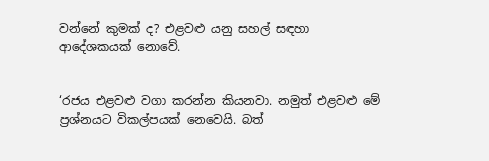වන්නේ කුමක් ද? එළවළු යනු සහල් සඳහා ආදේශකයක් නොවේ.


‘රජය එළවළු වගා කරන්න කියනවා. නමුත් එළවළු මේ ප්‍රශ්නයට විකල්පයක් නෙවෙයි. බත්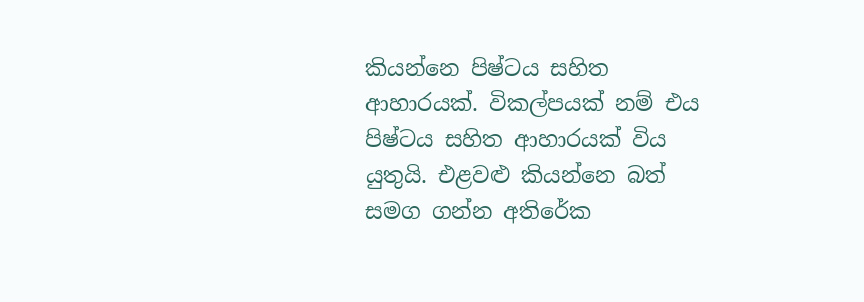කියන්නෙ පිෂ්ටය සහිත ආහාරයක්. විකල්පයක් නම් එය පිෂ්ටය සහිත ආහාරයක් විය යුතුයි. එළවළු කියන්නෙ බත් සමග ගන්න අතිරේක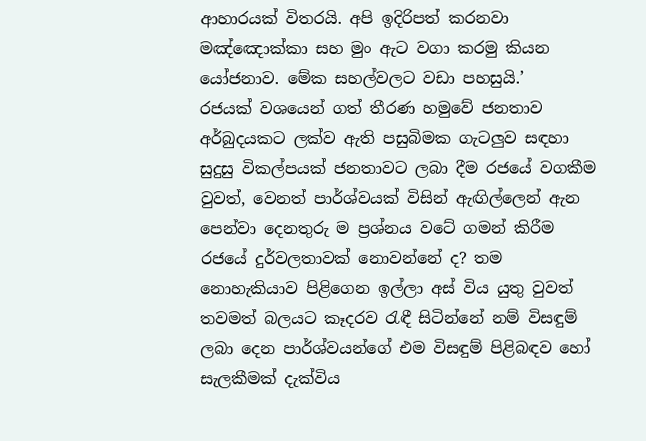ආහාරයක් විතරයි. අපි ඉදිරිපත් කරනවා මඤ්ඤොක්කා සහ මුං ඇට වගා කරමු කියන යෝජනාව. මේක සහල්වලට වඩා පහසුයි.’
රජයක් වශයෙන් ගත් තීරණ හමුවේ ජනතාව අර්බුදයකට ලක්ව ඇති පසුබිමක ගැටලුව සඳහා සුදුසු විකල්පයක් ජනතාවට ලබා දීම රජයේ වගකීම වුවත්, වෙනත් පාර්ශ්වයක් විසින් ඇඟිල්ලෙන් ඇන පෙන්වා දෙනතුරු ම ප්‍රශ්නය වටේ ගමන් කිරීම රජයේ දුර්වලතාවක් නොවන්නේ ද? තම නොහැකියාව පිළිගෙන ඉල්ලා අස් විය යුතු වුවත් තවමත් බලයට කෑදරව රැඳී සිටින්නේ නම් විසඳුම් ලබා දෙන පාර්ශ්වයන්ගේ එම විසඳුම් පිළිබඳව හෝ සැලකීමක් දැක්විය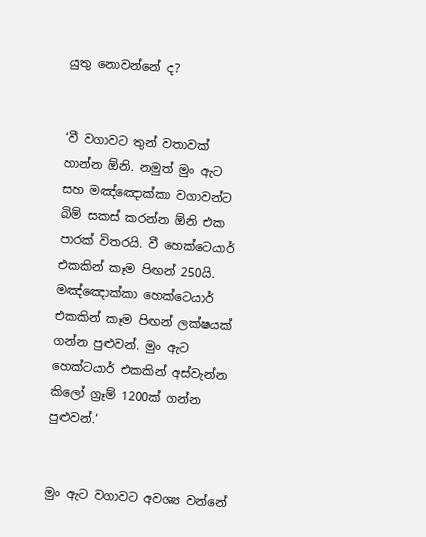යුතු නොවන්නේ ද?


‘වී වගාවට තුන් වතාවක් හාන්න ඕනි. නමුත් මුං ඇට සහ මඤ්ඤොක්කා වගාවන්ට බිම් සකස් කරන්න ඕනි එක පාරක් විතරයි. වී හෙක්ටෙයාර් එකකින් කෑම පිඟන් 250යි. මඤ්ඤොක්කා හෙක්ටෙයාර් එකකින් කෑම පිඟන් ලක්ෂයක් ගන්න පුළුවන්. මුං ඇට හෙක්ටයාර් එකකින් අස්වැන්න කිලෝ ග්‍රෑම් 1200ක් ගන්න පුළුවන්.‘


මුං ඇට වගාවට අවශ්‍ය වන්නේ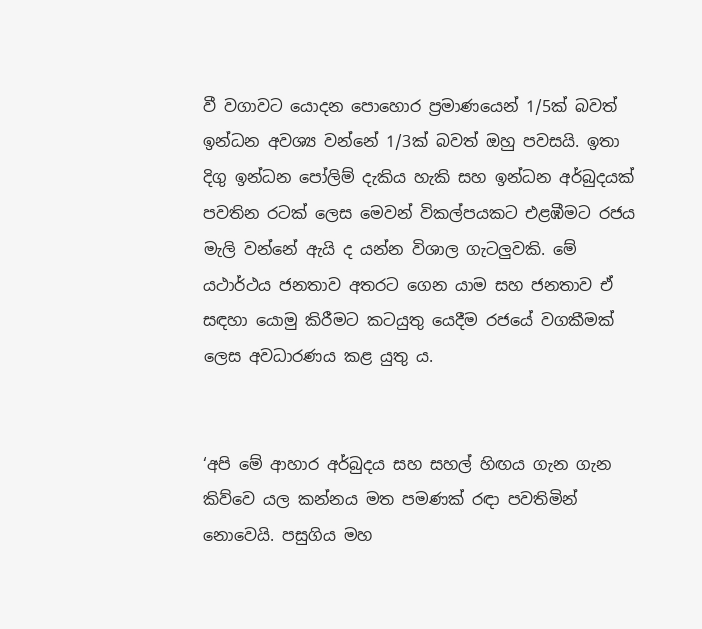වී වගාවට යොදන පොහොර ප්‍රමාණයෙන් 1/5ක් බවත් ඉන්ධන අවශ්‍ය වන්නේ 1/3ක් බවත් ඔහු පවසයි. ඉතා දිගු ඉන්ධන පෝලිම් දැකිය හැකි සහ ඉන්ධන අර්බුදයක් පවතින රටක් ලෙස මෙවන් විකල්පයකට එළඹීමට රජය මැලි වන්නේ ඇයි ද යන්න විශාල ගැටලුවකි. මේ යථාර්ථය ජනතාව අතරට ගෙන යාම සහ ජනතාව ඒ සඳහා යොමු කිරීමට කටයුතු යෙදීම රජයේ වගකීමක් ලෙස අවධාරණය කළ යුතු ය.


‘අපි මේ ආහාර අර්බුදය සහ සහල් හිඟය ගැන ගැන කිව්වෙ යල කන්නය මත පමණක් රඳා පවතිමින් නොවෙයි. පසුගිය මහ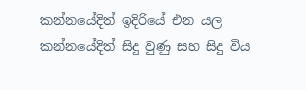කන්නයේදිත් ඉදිරියේ එන යල කන්නයේදිත් සිදු වුණු සහ සිදු විය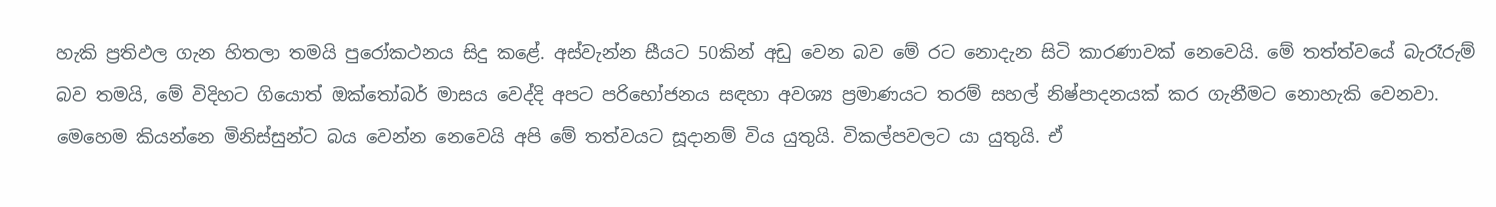හැකි ප්‍රතිඵල ගැන හිතලා තමයි පුරෝකථනය සිදු කළේ. අස්වැන්න සීයට 50කින් අඩු වෙන බව මේ රට නොදැන සිටි කාරණාවක් නෙවෙයි. මේ තත්ත්වයේ බැරෑරුම් බව තමයි, මේ විදිහට ගියොත් ඔක්තෝබර් මාසය වෙද්දි අපට පරිභෝජනය සඳහා අවශ්‍ය ප්‍රමාණයට තරම් සහල් නිෂ්පාදනයක් කර ගැනීමට නොහැකි වෙනවා. මෙහෙම කියන්නෙ මිනිස්සුන්ට බය වෙන්න නෙවෙයි අපි මේ තත්වයට සූදානම් විය යුතුයි. විකල්පවලට යා යුතුයි. ඒ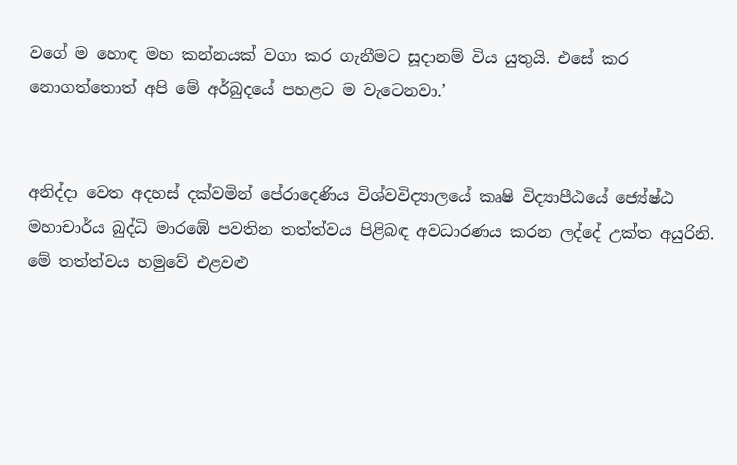වගේ ම හොඳ මහ කන්නයක් වගා කර ගැනීමට සූදානම් විය යුතුයි. එසේ කර නොගත්තොත් අපි මේ අර්බුදයේ පහළට ම වැටෙනවා.’


අනිද්දා වෙත අදහස් දක්වමින් පේරාදෙණිය විශ්වවිද්‍යාලයේ කෘෂි විද්‍යාපීඨයේ ජ්‍යේෂ්ඨ මහාචාර්ය බුද්ධි මාරඹේ පවතින තත්ත්වය පිළිබඳ අවධාරණය කරන ලද්දේ උක්ත අයුරිනි.
මේ තත්ත්වය හමුවේ එළවළු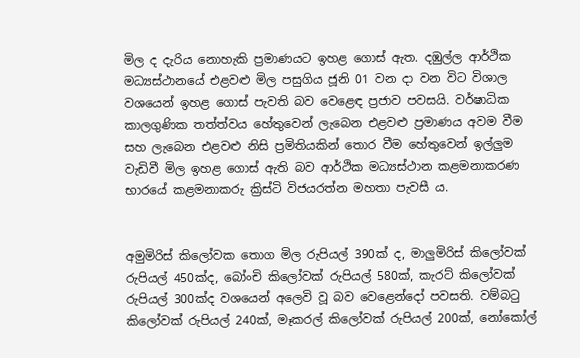මිල ද දැරිය නොහැකි ප්‍රමාණයට ඉහළ ගොස් ඇත. දඹුල්ල ආර්ථික මධ්‍යස්ථානයේ එළවළු මිල පසුගිය ජූනි 01 වන දා වන විට විශාල වශයෙන් ඉහළ ගොස් පැවති බව වෙළෙඳ ප්‍රජාව පවසයි. වර්ෂාධික කාලගුණික තත්ත්වය හේතුවෙන් ලැබෙන එළවළු ප්‍රමාණය අවම වීම සහ ලැබෙන එළවළු නිසි ප්‍රමිතියකින් තොර වීම හේතුවෙන් ඉල්ලුම වැඩිවී මිල ඉහළ ගොස් ඇති බව ආර්ථික මධ්‍යස්ථාන කළමනාකරණ භාරයේ කළමනාකරු ක්‍රිස්ටි විජයරත්න මහතා පැවසී ය.


අමුමිරිස් කිලෝවක තොග මිල රුපියල් 390ක් ද, මාලුමිරිස් කිලෝවක් රුපියල් 450ක්ද, බෝංචි කිලෝවක් රුපියල් 580ක්, කැරට් කිලෝවක් රුපියල් 300ක්ද වශයෙන් අලෙවි වූ බව වෙළෙන්දෝ පවසති. වම්බටු කිලෝවක් රුපියල් 240ක්, මෑකරල් කිලෝවක් රුපියල් 200ක්, නෝකෝල්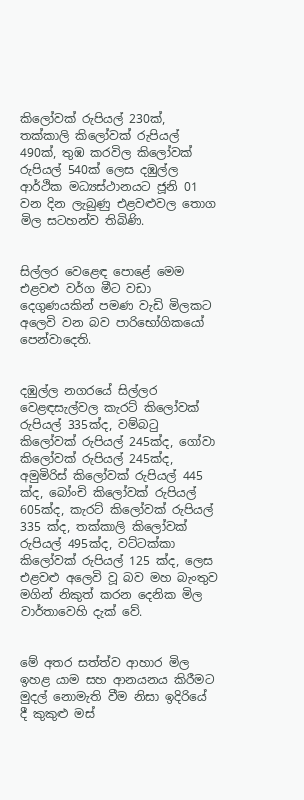කිලෝවක් රුපියල් 230ක්, තක්කාලි කිලෝවක් රුපියල් 490ක්, තුඹ කරවිල කිලෝවක් රුපියල් 540ක් ලෙස දඹුල්ල ආර්ථික මධ්‍යස්ථානයට ජූනි 01 වන දින ලැබුණු එළවළුවල තොග මිල සටහන්ව තිබිණි.


සිල්ලර වෙළෙඳ පොළේ මෙම එළවළු වර්ග මීට වඩා දෙගුණයකින් පමණ වැඩි මිලකට අලෙවි වන බව පාරිභෝගිකයෝ පෙන්වාදෙති.


දඹුල්ල නගරයේ සිල්ලර වෙළඳසැල්වල කැරට් කිලෝවක් රුපියල් 335ක්ද, වම්බටු කිලෝවක් රුපියල් 245ක්ද, ගෝවා කිලෝවක් රුපියල් 245ක්ද, අමුමිරිස් කිලෝවක් රුපියල් 445 ක්ද, බෝංචි කිලෝවක් රුපියල් 605ක්ද, කැරට් කිලෝවක් රුපියල් 335 ක්ද, තක්කාලි කිලෝවක් රුපියල් 495ක්ද, වට්ටක්කා කිලෝවක් රුපියල් 125 ක්ද, ලෙස එළවළු අලෙවි වූ බව මහ බැංතුව මගින් නිකුත් කරන දෙනික මිල වාර්තාවෙහි දැක් වේ.


මේ අතර සත්ත්ව ආහාර මිල ඉහළ යාම සහ ආනයනය කිරීමට මුදල් නොමැති වීම නිසා ඉදිරියේ දී කුකුළු මස්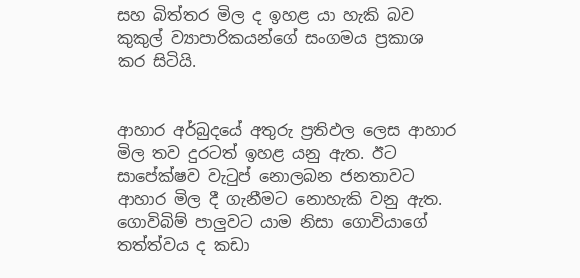සහ බිත්තර මිල ද ඉහළ යා හැකි බව කුකුල් ව්‍යාපාරිකයන්ගේ සංගමය ප්‍රකාශ කර සිටියි.


ආහාර අර්බුදයේ අතුරු ප්‍රතිඵල ලෙස ආහාර මිල තව දුරටත් ඉහළ යනු ඇත. ඊට සාපේක්ෂව වැටුප් නොලබන ජනතාවට ආහාර මිල දී ගැනීමට නොහැකි වනු ඇත. ගොවිබිම් පාලුවට යාම නිසා ගොවියාගේ තත්ත්වය ද කඩා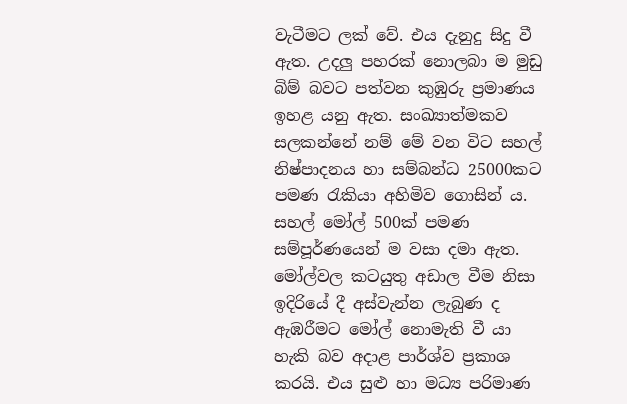වැටීමට ලක් වේ. එය දැනුදු සිදු වී ඇත. උදලු පහරක් නොලබා ම මුඩු බිම් බවට පත්වන කුඹුරු ප්‍රමාණය ඉහළ යනු ඇත. සංඛ්‍යාත්මකව සලකන්නේ නම් මේ වන විට සහල් නිෂ්පාදනය හා සම්බන්ධ 25000කට පමණ රැකියා අහිමිව ගොසින් ය. සහල් මෝල් 500ක් පමණ සම්පූර්ණයෙන් ම වසා දමා ඇත. මෝල්වල කටයුතු අඩාල වීම නිසා ඉදිරියේ දී අස්වැන්න ලැබුණ ද ඇඹරීමට මෝල් නොමැති වී යා හැකි බව අදාළ පාර්ශ්ව ප්‍රකාශ කරයි. එය සුළු හා මධ්‍ය පරිමාණ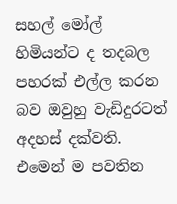සහල් මෝල් හිමියන්ට ද තදබල පහරක් එල්ල කරන බව ඔවුහු වැඩිදුරටත් අදහස් දක්වති. එමෙන් ම පවතින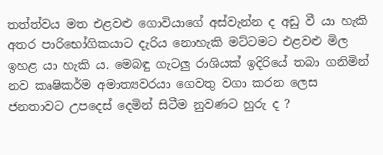තත්ත්වය මත එළවළු ගොවියාගේ අස්වැන්න ද අඩු වී යා හැකි අතර පාරිභෝගිකයාට දැරිය නොහැකි මට්ටමට එළවළු මිල ඉහළ යා හැකි ය. මෙබඳු ගැටලු රාශියක් ඉදිරියේ තබා ගනිමින් නව කෘෂිකර්ම අමාත්‍යවරයා ගෙවතු වගා කරන ලෙස ජනතාවට උපදෙස් දෙමින් සිටීම නුවණට හුරු ද ?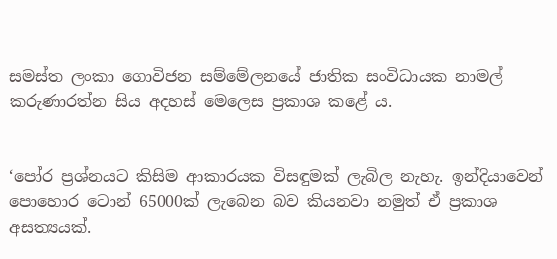සමස්ත ලංකා ගොවිජන සම්මේලනයේ ජාතික සංවිධායක නාමල් කරුණාරත්න සිය අදහස් මෙලෙස ප්‍රකාශ කළේ ය.


‘පෝර ප්‍රශ්නයට කිසිම ආකාරයක විසඳුමක් ලැබිල නැහැ. ඉන්දියාවෙන් පොහොර ටොන් 65000ක් ලැබෙන බව කියනවා නමුත් ඒ ප්‍රකාශ අසත්‍යයක්.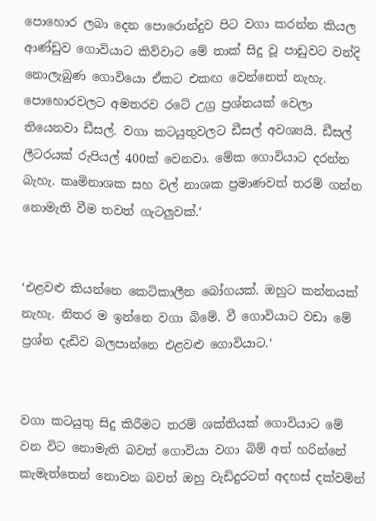පොහොර ලබා දෙන පොරොන්දුව පිට වගා කරන්න කියල ආණ්ඩුව ගොවියාට කිව්වාට මේ තාක් සිදු වූ පාඩුවට වන්දි නොලැබුණ ගොවියො ඒකට එකඟ වෙන්නෙත් නැහැ. පොහොරවලට අමතරව රටේ උග්‍ර ප්‍රශ්නයක් වෙලා තියෙනවා ඩීසල්. වගා කටයුතුවලට ඩීසල් අවශ්‍යයි. ඩීසල් ලීටරයක් රුපියල් 400ක් වෙනවා. මේක ගොවියාට දරන්න බැහැ. කෘමිනාශක සහ වල් නාශක ප්‍රමාණවත් තරම් ගන්න නොමැති වීම තවත් ගැටලුවක්.‘


‘එළවළු කියන්නෙ කෙටිකාලීන බෝගයක්. ඔහුට කන්නයක් නැහැ. නිතර ම ඉන්නෙ වගා බිමේ. වී ගොවියාට වඩා මේ ප්‍රශ්න දැඩිව බලපාන්නෙ එළවළු ගොවියාට.‘


වගා කටයුතු සිදු කිරීමට තරම් ශක්තියක් ගොවියාට මේ වන විට නොමැති බවත් ගොවියා වගා බිම් අත් හරින්නේ කැමැත්තෙන් නොවන බවත් ඔහු වැඩිදුරටත් අදහස් දක්වමින්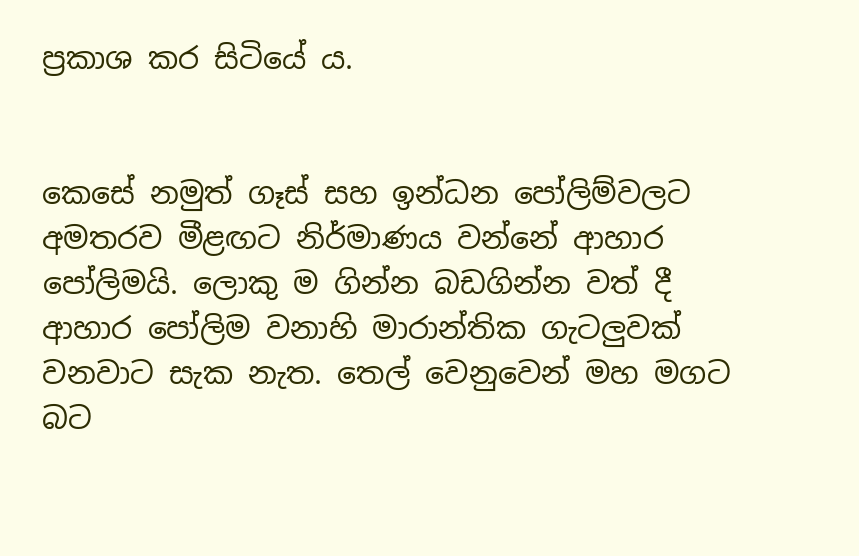ප්‍රකාශ කර සිටියේ ය.


කෙසේ නමුත් ගෑස් සහ ඉන්ධන පෝලිම්වලට අමතරව මීළඟට නිර්මාණය වන්නේ ආහාර පෝලිමයි. ලොකු ම ගින්න බඩගින්න වත් දී ආහාර පෝලිම වනාහි මාරාන්තික ගැටලුවක් වනවාට සැක නැත. තෙල් වෙනුවෙන් මහ මගට බට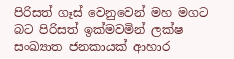පිරිසත් ගෑස් වෙනුවෙන් මහ මගට බට පිරිසත් ඉක්මවමින් ලක්ෂ සංඛ්‍යාත ජනකායක් ආහාර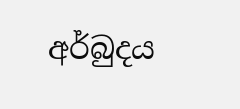අර්බුදය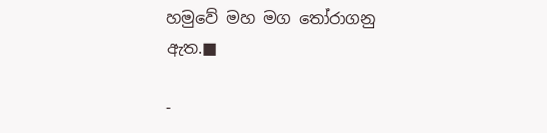හමුවේ මහ මග තෝරාගනු ඇත.■

-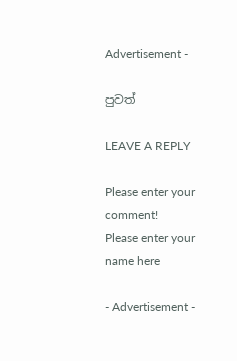Advertisement -

පුවත්

LEAVE A REPLY

Please enter your comment!
Please enter your name here

- Advertisement -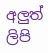අලුත් ලිපි